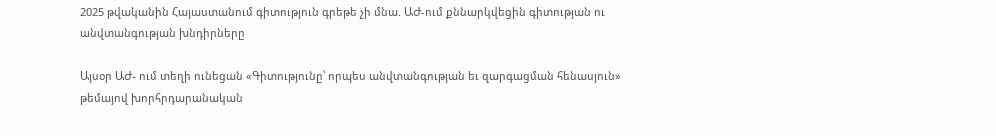2025 թվականին Հայաստանում գիտություն գրեթե չի մնա. ԱԺ-ում քննարկվեցին գիտության ու անվտանգության խնդիրները

Այսօր ԱԺ- ում տեղի ունեցան «Գիտությունը՝ որպես անվտանգության եւ զարգացման հենասյուն» թեմայով խորհրդարանական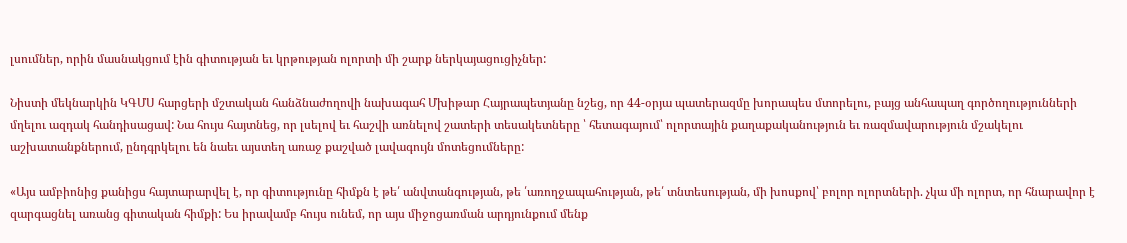լսումներ, որին մասնակցում էին գիտության եւ կրթության ոլորտի մի շարք ներկայացուցիչներ:

Նիստի մեկնարկին ԿԳՄՍ հարցերի մշտական հանձնաժողովի նախագահ Մխիթար Հայրապետյանը նշեց, որ 44-օրյա պատերազմը խորապես մտորելու, բայց անհապաղ գործողությունների մղելու ազդակ հանդիսացավ: Նա հույս հայտնեց, որ լսելով եւ հաշվի առնելով շատերի տեսակետները ՝ հետագայում՝ ոլորտային քաղաքականություն եւ ռազմավարություն մշակելու աշխատանքներում, ընդգրկելու են նաեւ այստեղ առաջ քաշված լավագույն մոտեցումները:

«Այս ամբիոնից քանիցս հայտարարվել է, որ գիտությունը հիմքն է թե՛ անվտանգության, թե ՛առողջապահության, թե՛ տնտեսության, մի խոսքով՝ բոլոր ոլորտների. չկա մի ոլորտ, որ հնարավոր է զարգացնել առանց գիտական հիմքի: Ես իրավամբ հույս ունեմ, որ այս միջոցառման արդյունքում մենք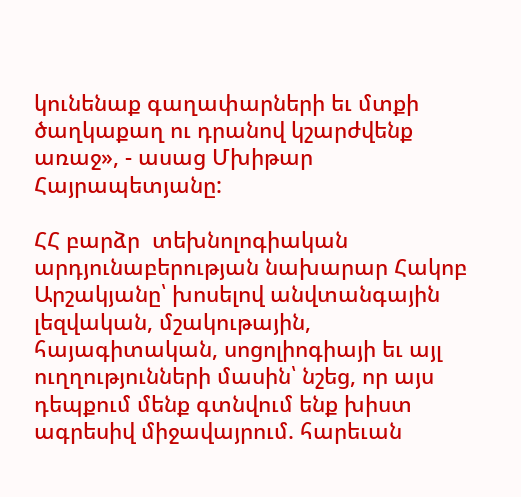կունենաք գաղափարների եւ մտքի ծաղկաքաղ ու դրանով կշարժվենք առաջ», - ասաց Մխիթար Հայրապետյանը:

ՀՀ բարձր  տեխնոլոգիական արդյունաբերության նախարար Հակոբ Արշակյանը՝ խոսելով անվտանգային լեզվական, մշակութային, հայագիտական, սոցոլիոգիայի եւ այլ ուղղությունների մասին՝ նշեց, որ այս դեպքում մենք գտնվում ենք խիստ ագրեսիվ միջավայրում. հարեւան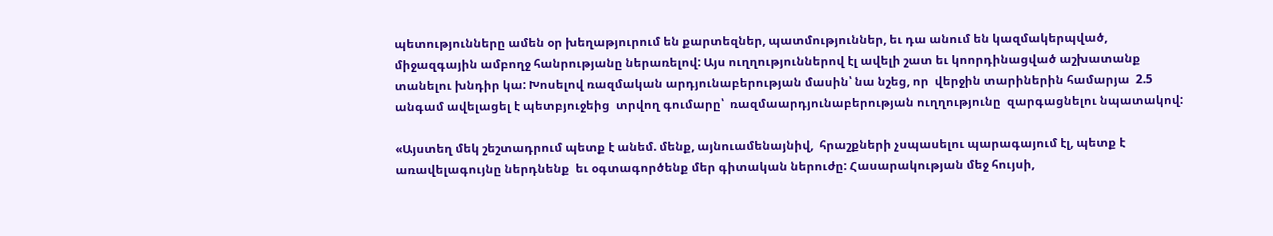պետությունները ամեն օր խեղաթյուրում են քարտեզներ, պատմություններ, եւ դա անում են կազմակերպված, միջազգային ամբողջ հանրությանը ներառելով: Այս ուղղություններով էլ ավելի շատ եւ կոորդինացված աշխատանք տանելու խնդիր կա: Խոսելով ռազմական արդյունաբերության մասին՝ նա նշեց, որ  վերջին տարիներին համարյա  2.5 անգամ ավելացել է պետբյուջեից  տրվող գումարը՝  ռազմաարդյունաբերության ուղղությունը  զարգացնելու նպատակով:

«Այստեղ մեկ շեշտադրում պետք է անեմ. մենք, այնուամենայնիվ,  հրաշքների չսպասելու պարագայում էլ, պետք է առավելագույնը ներդնենք  եւ օգտագործենք մեր գիտական ներուժը: Հասարակության մեջ հույսի,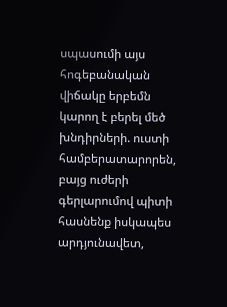սպասումի այս հոգեբանական վիճակը երբեմն կարող է բերել մեծ խնդիրների. ուստի համբերատարորեն, բայց ուժերի գերլարումով պիտի  հասնենք իսկապես արդյունավետ,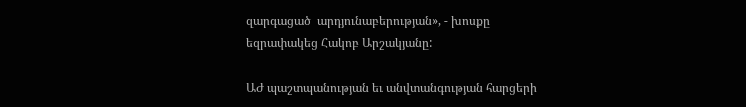զարգացած  արդյունաբերության», - խոսքը եզրափակեց Հակոբ Արշակյանը:

ԱԺ պաշտպանության եւ անվտանգության հարցերի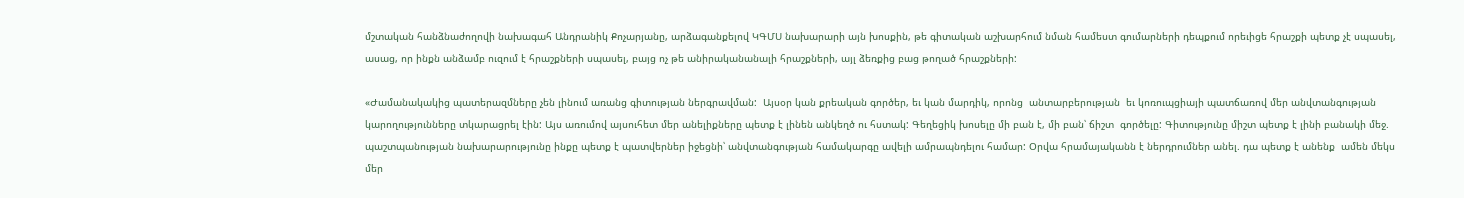մշտական հանձնաժողովի նախագահ Անդրանիկ Քոչարյանը, արձագանքելով ԿԳՄՍ նախարարի այն խոսքին, թե գիտական աշխարհում նման համեստ գումարների դեպքում որեւիցե հրաշքի պետք չէ սպասել, ասաց, որ ինքն անձամբ ուզում է հրաշքների սպասել, բայց ոչ թե անիրականանալի հրաշքների, այլ ձեռքից բաց թողած հրաշքների:

«Ժամանակակից պատերազմները չեն լինում առանց գիտության ներգրավման:  Այսօր կան քրեական գործեր, եւ կան մարդիկ, որոնց  անտարբերության  եւ կոռուպցիայի պատճառով մեր անվտանգության կարողությունները տկարացրել էին: Այս առումով այսուհետ մեր անելիքները պետք է լինեն անկեղծ ու հստակ: Գեղեցիկ խոսելը մի բան է, մի բան՝ ճիշտ  գործելը: Գիտությունը միշտ պետք է լինի բանակի մեջ. պաշտպանության նախարարությունը ինքը պետք է պատվերներ իջեցնի՝ անվտանգության համակարգը ավելի ամրապնդելու համար: Օրվա հրամայականն է ներդրումներ անել. դա պետք է անենք  ամեն մեկս մեր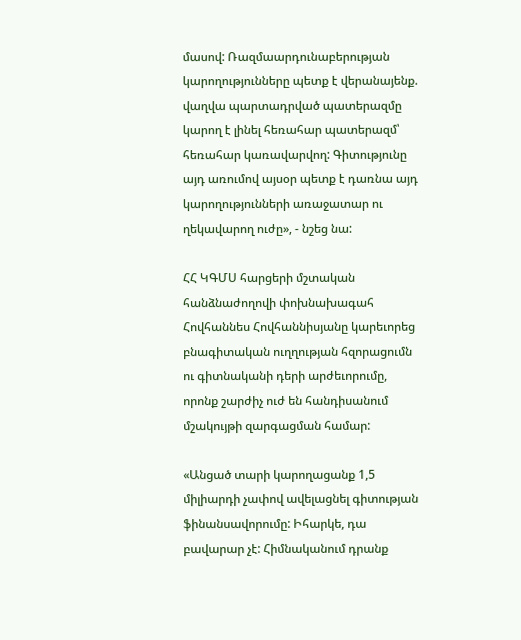մասով: Ռազմաարդունաբերության կարողությունները պետք է վերանայենք. վաղվա պարտադրված պատերազմը կարող է լինել հեռահար պատերազմ՝ հեռահար կառավարվող: Գիտությունը այդ առումով այսօր պետք է դառնա այդ կարողությունների առաջատար ու ղեկավարող ուժը», - նշեց նա:

ՀՀ ԿԳՄՍ հարցերի մշտական հանձնաժողովի փոխնախագահ Հովհաննես Հովհաննիսյանը կարեւորեց բնագիտական ուղղության հզորացումն ու գիտնականի դերի արժեւորումը, որոնք շարժիչ ուժ են հանդիսանում մշակույթի զարգացման համար:

«Անցած տարի կարողացանք 1,5 միլիարդի չափով ավելացնել գիտության ֆինանսավորումը: Իհարկե, դա բավարար չէ: Հիմնականում դրանք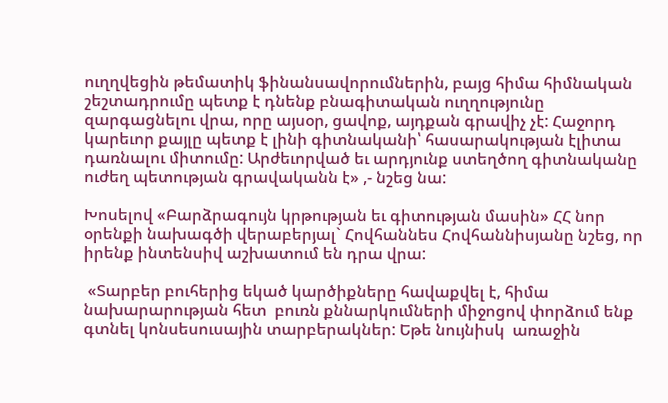ուղղվեցին թեմատիկ ֆինանսավորումներին, բայց հիմա հիմնական շեշտադրումը պետք է դնենք բնագիտական ուղղությունը զարգացնելու վրա, որը այսօր, ցավոք, այդքան գրավիչ չէ: Հաջորդ կարեւոր քայլը պետք է լինի գիտնականի՝ հասարակության էլիտա դառնալու միտումը: Արժեւորված եւ արդյունք ստեղծող գիտնականը ուժեղ պետության գրավականն է» ,- նշեց նա:

Խոսելով «Բարձրագույն կրթության եւ գիտության մասին» ՀՀ նոր օրենքի նախագծի վերաբերյալ` Հովհաննես Հովհաննիսյանը նշեց, որ իրենք ինտենսիվ աշխատում են դրա վրա:

 «Տարբեր բուհերից եկած կարծիքները հավաքվել է, հիմա նախարարության հետ  բուռն քննարկումների միջոցով փորձում ենք գտնել կոնսեսուսային տարբերակներ: Եթե նույնիսկ  առաջին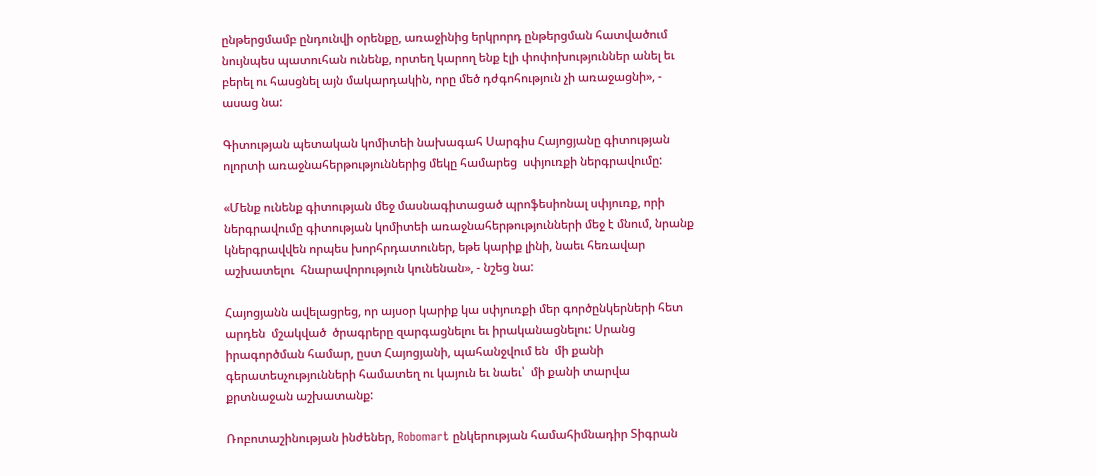ընթերցմամբ ընդունվի օրենքը, առաջինից երկրորդ ընթերցման հատվածում նույնպես պատուհան ունենք, որտեղ կարող ենք էլի փոփոխություններ անել եւ բերել ու հասցնել այն մակարդակին, որը մեծ դժգոհություն չի առաջացնի», - ասաց նա:

Գիտության պետական կոմիտեի նախագահ Սարգիս Հայոցյանը գիտության ոլորտի առաջնահերթություններից մեկը համարեց  սփյուռքի ներգրավումը:

«Մենք ունենք գիտության մեջ մասնագիտացած պրոֆեսիոնալ սփյուռք, որի ներգրավումը գիտության կոմիտեի առաջնահերթությունների մեջ է մնում, նրանք կներգրավվեն որպես խորհրդատուներ, եթե կարիք լինի, նաեւ հեռավար աշխատելու  հնարավորություն կունենան», - նշեց նա:

Հայոցյանն ավելացրեց, որ այսօր կարիք կա սփյուռքի մեր գործընկերների հետ արդեն  մշակված  ծրագրերը զարգացնելու եւ իրականացնելու: Սրանց իրագործման համար, ըստ Հայոցյանի, պահանջվում են  մի քանի գերատեսչությունների համատեղ ու կայուն եւ նաեւ՝  մի քանի տարվա քրտնաջան աշխատանք:

Ռոբոտաշինության ինժեներ, Robomart ընկերության համահիմնադիր Տիգրան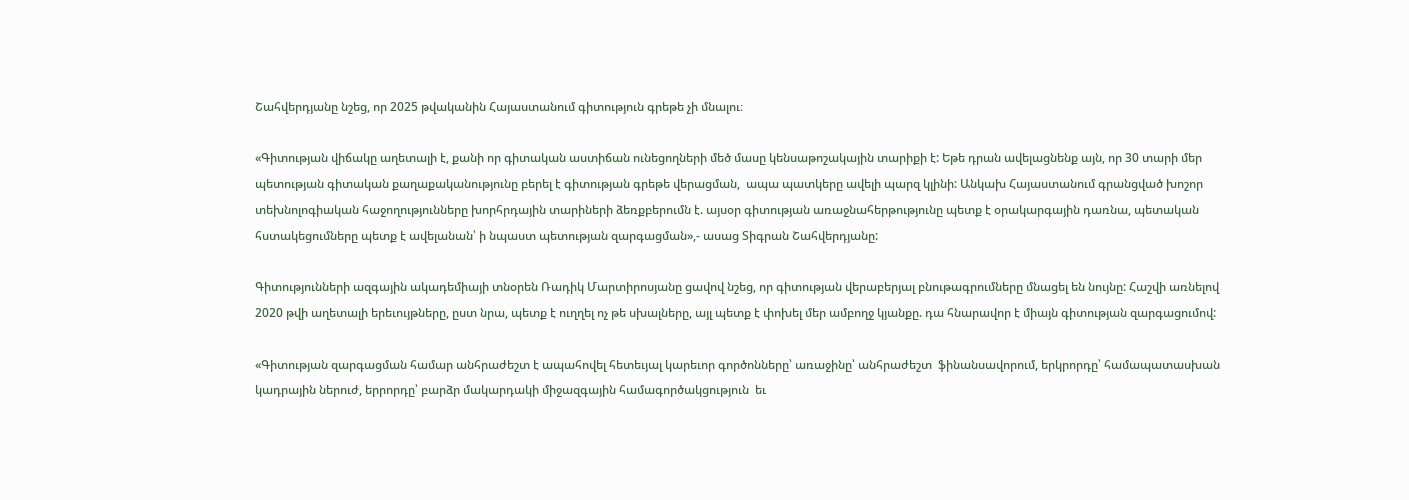Շահվերդյանը նշեց, որ 2025 թվականին Հայաստանում գիտություն գրեթե չի մնալու։

«Գիտության վիճակը աղետալի է, քանի որ գիտական աստիճան ունեցողների մեծ մասը կենսաթոշակային տարիքի է: Եթե դրան ավելացնենք այն, որ 30 տարի մեր պետության գիտական քաղաքականությունը բերել է գիտության գրեթե վերացման,  ապա պատկերը ավելի պարզ կլինի: Անկախ Հայաստանում գրանցված խոշոր տեխնոլոգիական հաջողությունները խորհրդային տարիների ձեռքբերումն է. այսօր գիտության առաջնահերթությունը պետք է օրակարգային դառնա, պետական հստակեցումները պետք է ավելանան՝ ի նպաստ պետության զարգացման»,- ասաց Տիգրան Շահվերդյանը:

Գիտությունների ազգային ակադեմիայի տնօրեն Ռադիկ Մարտիրոսյանը ցավով նշեց, որ գիտության վերաբերյալ բնութագրումները մնացել են նույնը: Հաշվի առնելով 2020 թվի աղետալի երեւույթները, ըստ նրա, պետք է ուղղել ոչ թե սխալները, այլ պետք է փոխել մեր ամբողջ կյանքը. դա հնարավոր է միայն գիտության զարգացումով:

«Գիտության զարգացման համար անհրաժեշտ է ապահովել հետեւյալ կարեւոր գործոնները՝ առաջինը՝ անհրաժեշտ  ֆինանսավորում, երկրորդը՝ համապատասխան կադրային ներուժ, երրորդը՝ բարձր մակարդակի միջազգային համագործակցություն  եւ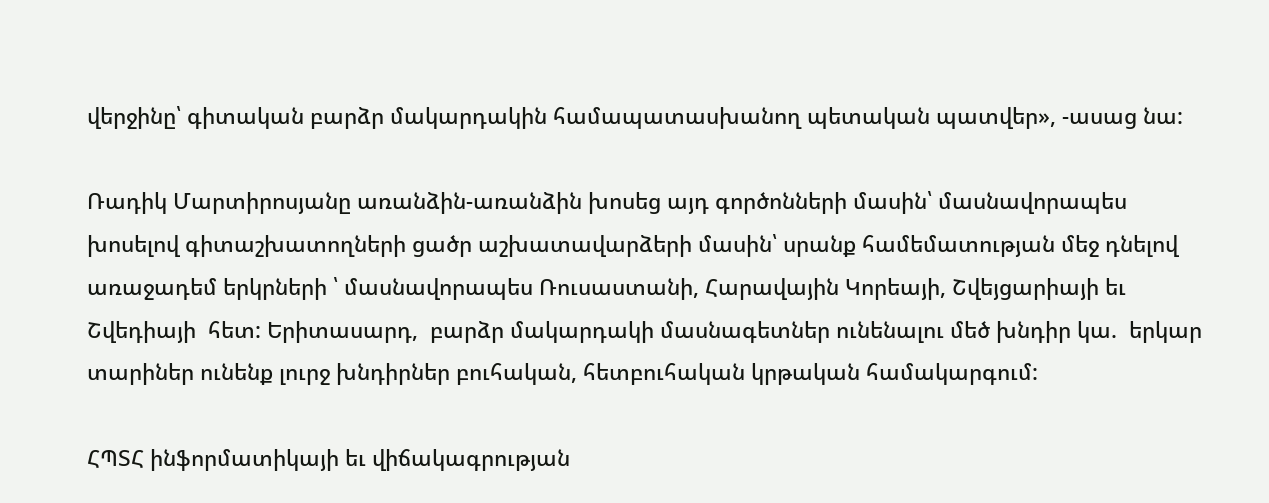վերջինը՝ գիտական բարձր մակարդակին համապատասխանող պետական պատվեր», -ասաց նա:

Ռադիկ Մարտիրոսյանը առանձին-առանձին խոսեց այդ գործոնների մասին՝ մասնավորապես խոսելով գիտաշխատողների ցածր աշխատավարձերի մասին՝ սրանք համեմատության մեջ դնելով առաջադեմ երկրների ՝ մասնավորապես Ռուսաստանի, Հարավային Կորեայի, Շվեյցարիայի եւ Շվեդիայի  հետ: Երիտասարդ,  բարձր մակարդակի մասնագետներ ունենալու մեծ խնդիր կա.  երկար տարիներ ունենք լուրջ խնդիրներ բուհական, հետբուհական կրթական համակարգում:

ՀՊՏՀ ինֆորմատիկայի եւ վիճակագրության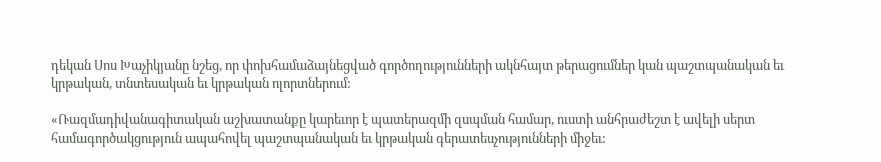դեկան Սոս Խաչիկյանը նշեց, որ փոխհամաձայնեցված գործողությունների ակնհայտ թերացումներ կան պաշտպանական եւ կրթական, տնտեսական եւ կրթական ոլորտներում:

«Ռազմադիվանագիտական աշխատանքը կարեւոր է պատերազմի զսպման համար, ուստի անհրաժեշտ է ավելի սերտ համագործակցություն ապահովել պաշտպանական եւ կրթական գերատեսչությունների միջեւ: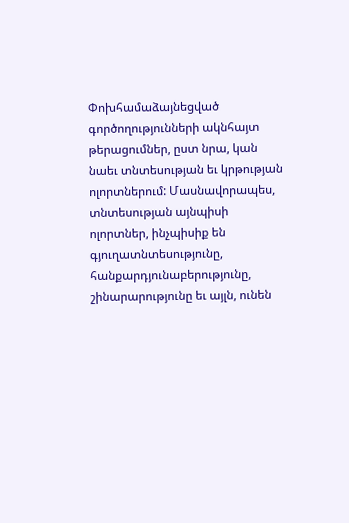Փոխհամաձայնեցված գործողությունների ակնհայտ թերացումներ, ըստ նրա, կան նաեւ տնտեսության եւ կրթության ոլորտներում: Մասնավորապես, տնտեսության այնպիսի ոլորտներ, ինչպիսիք են գյուղատնտեսությունը, հանքարդյունաբերությունը, շինարարությունը եւ այլն, ունեն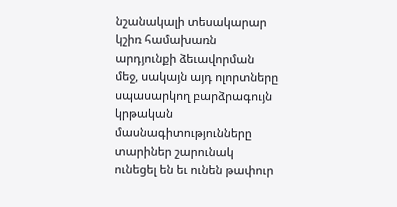նշանակալի տեսակարար կշիռ համախառն արդյունքի ձեւավորման  մեջ, սակայն այդ ոլորտները սպասարկող բարձրագույն կրթական մասնագիտությունները  տարիներ շարունակ ունեցել են եւ ունեն թափուր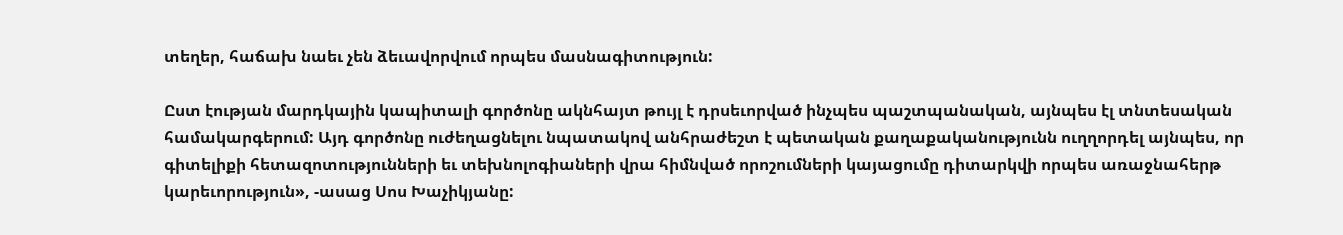տեղեր, հաճախ նաեւ չեն ձեւավորվում որպես մասնագիտություն:

Ըստ էության մարդկային կապիտալի գործոնը ակնհայտ թույլ է դրսեւորված ինչպես պաշտպանական, այնպես էլ տնտեսական համակարգերում: Այդ գործոնը ուժեղացնելու նպատակով անհրաժեշտ է պետական քաղաքականությունն ուղղորդել այնպես, որ գիտելիքի հետազոտությունների եւ տեխնոլոգիաների վրա հիմնված որոշումների կայացումը դիտարկվի որպես առաջնահերթ կարեւորություն», -ասաց Սոս Խաչիկյանը: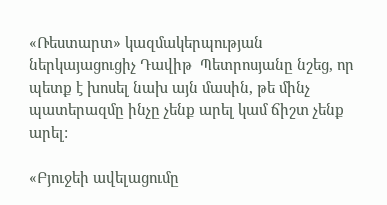«Ռեստարտ» կազմակերպության ներկայացուցիչ Դավիթ  Պետրոսյանը նշեց, որ պետք է խոսել նախ այն մասին, թե մինչ պատերազմը ինչը չենք արել կամ ճիշտ չենք արել:

«Բյուջեի ավելացումը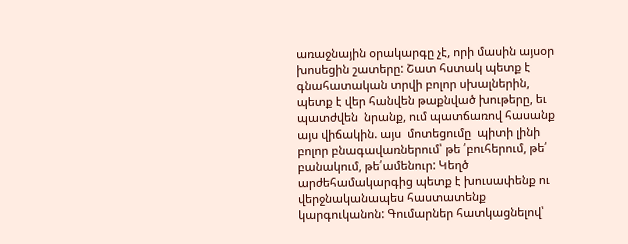առաջնային օրակարգը չէ, որի մասին այսօր խոսեցին շատերը: Շատ հստակ պետք է գնահատական տրվի բոլոր սխալներին, պետք է վեր հանվեն թաքնված խութերը, եւ  պատժվեն  նրանք, ում պատճառով հասանք այս վիճակին. այս  մոտեցումը  պիտի լինի բոլոր բնագավառներում՝ թե ՛բուհերում, թե՛ բանակում, թե՛ամենուր: Կեղծ արժեհամակարգից պետք է խուսափենք ու վերջնականապես հաստատենք կարգուկանոն: Գումարներ հատկացնելով՝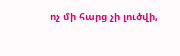ոչ մի հարց չի լուծվի,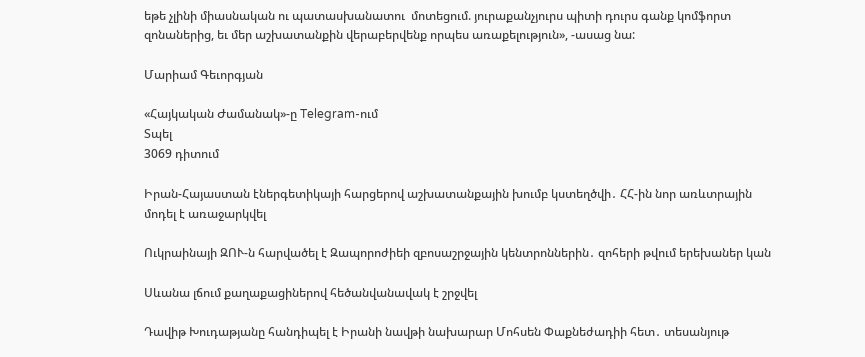եթե չլինի միասնական ու պատասխանատու  մոտեցում. յուրաքանչյուրս պիտի դուրս գանք կոմֆորտ զոնաներից, եւ մեր աշխատանքին վերաբերվենք որպես առաքելություն», -ասաց նա:

Մարիամ Գեւորգյան

«Հայկական Ժամանակ»-ը Telegram-ում
Տպել
3069 դիտում

Իրան-Հայաստան էներգետիկայի հարցերով աշխատանքային խումբ կստեղծվի․ ՀՀ-ին նոր առևտրային մոդել է առաջարկվել

Ուկրաինայի ԶՈՒ-ն հարվածել է Զապորոժիեի զբոսաշրջային կենտրոններին․ զոհերի թվում երեխաներ կան

Սևանա լճում քաղաքացիներով հեծանվանավակ է շրջվել

Դավիթ Խուդաթյանը հանդիպել է Իրանի նավթի նախարար Մոհսեն Փաքնեժադիի հետ․ տեսանյութ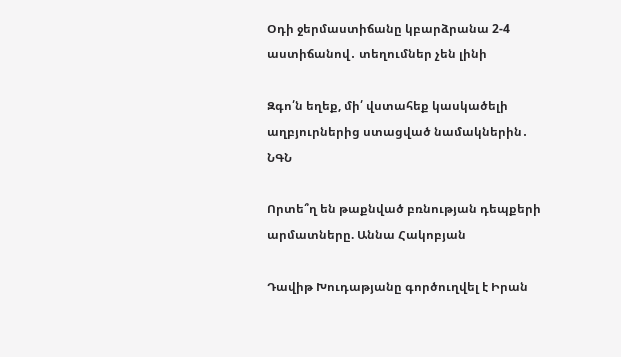Օդի ջերմաստիճանը կբարձրանա 2-4 աստիճանով․ տեղումներ չեն լինի

Զգո՛ն եղեք, մի՛ վստահեք կասկածելի աղբյուրներից ստացված նամակներին․ ՆԳՆ

Որտե՞ղ են թաքնված բռնության դեպքերի արմատները. Աննա Հակոբյան

Դավիթ Խուդաթյանը գործուղվել է Իրան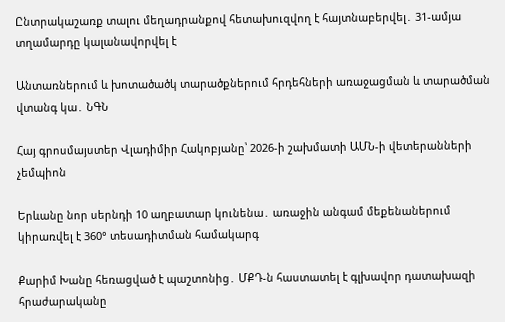Ընտրակաշառք տալու մեղադրանքով հետախուզվող է հայտնաբերվել․ 31-ամյա տղամարդը կալանավորվել է

Անտառներում և խոտածածկ տարածքներում հրդեհների առաջացման և տարածման վտանգ կա․ ՆԳՆ

Հայ գրոսմայստեր Վլադիմիր Հակոբյանը՝ 2026-ի շախմատի ԱՄՆ-ի վետերանների չեմպիոն

Երևանը նոր սերնդի 10 աղբատար կունենա․ առաջին անգամ մեքենաներում կիրառվել է 360° տեսադիտման համակարգ

Քարիմ Խանը հեռացված է պաշտոնից․ ՄՔԴ-ն հաստատել է գլխավոր դատախազի հրաժարականը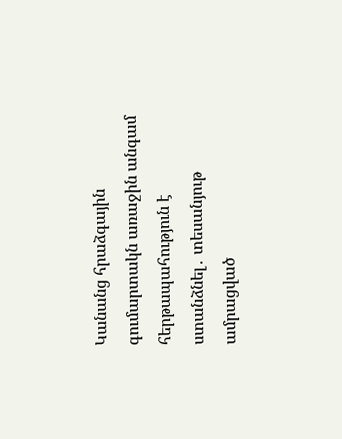Կանանց հրաձգային գումարտակն առաջին անգամ հերթապահություն է ստանձնել․ տեսանյութ ամրացված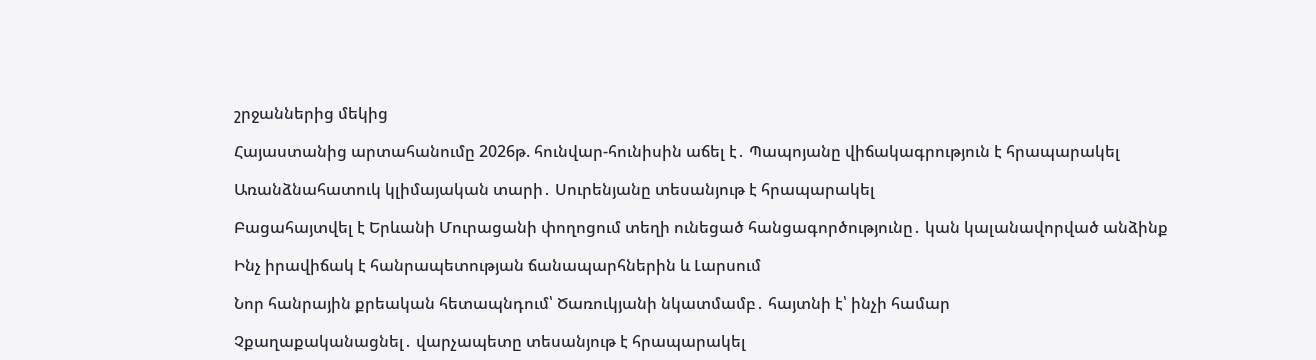շրջաններից մեկից

Հայաստանից արտահանումը 2026թ. հունվար-հունիսին աճել է․ Պապոյանը վիճակագրություն է հրապարակել

Առանձնահատուկ կլիմայական տարի․ Սուրենյանը տեսանյութ է հրապարակել

Բացահայտվել է Երևանի Մուրացանի փողոցում տեղի ունեցած հանցագործությունը․ կան կալանավորված անձինք

Ինչ իրավիճակ է հանրապետության ճանապարհներին և Լարսում

Նոր հանրային քրեական հետապնդում՝ Ծառուկյանի նկատմամբ․ հայտնի է՝ ինչի համար

Չքաղաքականացնել․ վարչապետը տեսանյութ է հրապարակել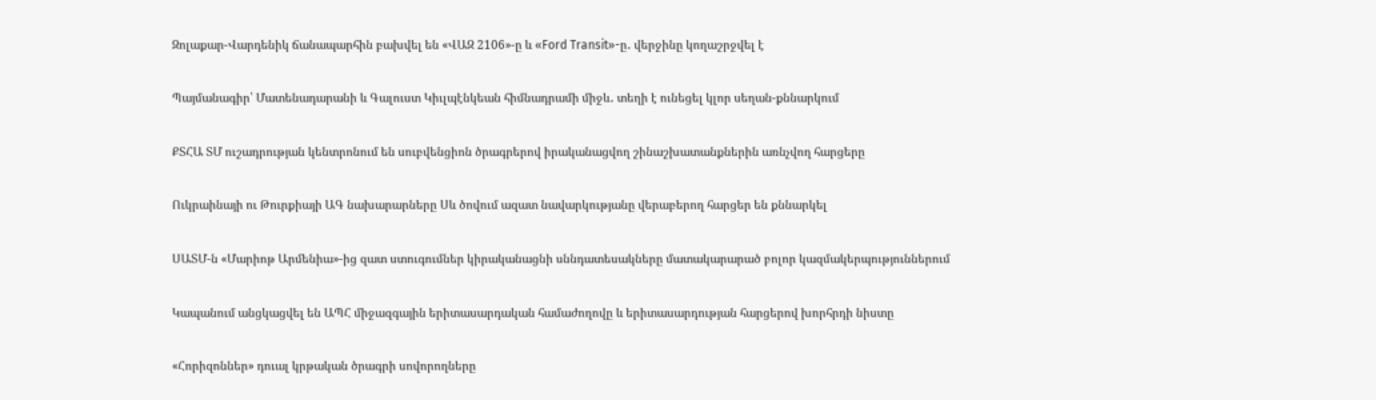Զոլաքար-Վարդենիկ ճանապարհին բախվել են «ՎԱԶ 2106»-ը և «Ford Transit»-ը․ վերջինը կողաշրջվել է

Պայմանագիր՝ Մատենադարանի և Գալուստ Կիւլպէնկեան հիմնադրամի միջև․ տեղի է ունեցել կլոր սեղան-քննարկում

ՔՏՀԱ ՏՄ ուշադրության կենտրոնում են սուբվենցիոն ծրագրերով իրականացվող շինաշխատանքներին առնչվող հարցերը

Ուկրաինայի ու Թուրքիայի ԱԳ նախարարները Սև ծովում ազատ նավարկությանը վերաբերող հարցեր են քննարկել

ՍԱՏՄ-ն «Մարիոթ Արմենիա»-ից զատ ստուգումներ կիրականացնի սննդատեսակները մատակարարած բոլոր կազմակերպություններում

Կապանում անցկացվել են ԱՊՀ միջազգային երիտասարդական համաժողովը և երիտասարդության հարցերով խորհրդի նիստը

«Հորիզոններ» դուալ կրթական ծրագրի սովորողները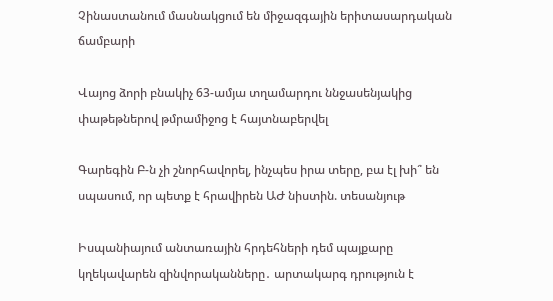Չինաստանում մասնակցում են միջազգային երիտասարդական ճամբարի

Վայոց ձորի բնակիչ 63-ամյա տղամարդու ննջասենյակից փաթեթներով թմրամիջոց է հայտնաբերվել

Գարեգին Բ-ն չի շնորհավորել, ինչպես իրա տերը, բա էլ խի՞ են սպասում, որ պետք է հրավիրեն ԱԺ նիստին. տեսանյութ

Իսպանիայում անտառային հրդեհների դեմ պայքարը կղեկավարեն զինվորականները․ արտակարգ դրություն է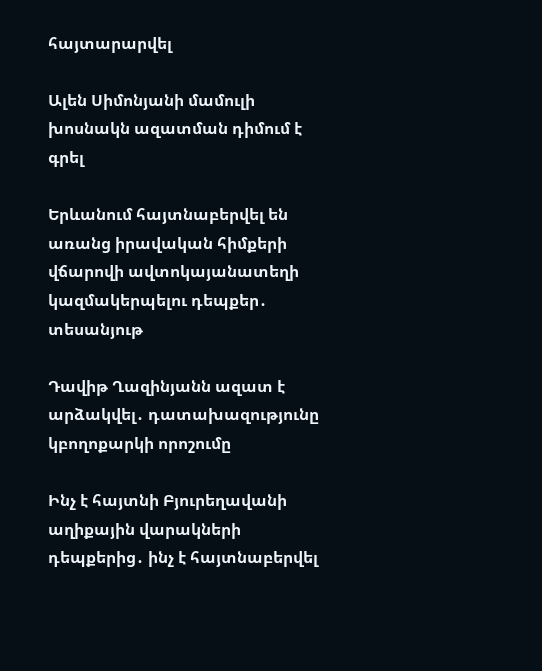հայտարարվել

Ալեն Սիմոնյանի մամուլի խոսնակն ազատման դիմում է գրել

Երևանում հայտնաբերվել են առանց իրավական հիմքերի վճարովի ավտոկայանատեղի կազմակերպելու դեպքեր․ տեսանյութ

Դավիթ Ղազինյանն ազատ է արձակվել․ դատախազությունը կբողոքարկի որոշումը

Ինչ է հայտնի Բյուրեղավանի աղիքային վարակների դեպքերից․ ինչ է հայտնաբերվել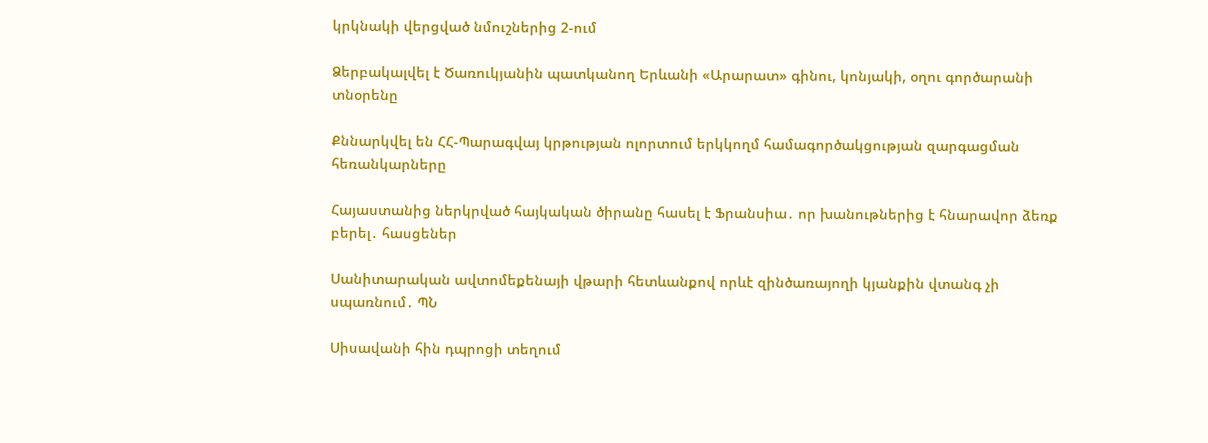կրկնակի վերցված նմուշներից 2-ում

Ձերբակալվել է Ծառուկյանին պատկանող Երևանի «Արարատ» գինու, կոնյակի, օղու գործարանի տնօրենը

Քննարկվել են ՀՀ-Պարագվայ կրթության ոլորտում երկկողմ համագործակցության զարգացման հեռանկարները

Հայաստանից ներկրված հայկական ծիրանը հասել է Ֆրանսիա․ որ խանութներից է հնարավոր ձեռք բերել․ հասցեներ

Սանիտարական ավտոմեքենայի վթարի հետևանքով որևէ զինծառայողի կյանքին վտանգ չի սպառնում․ ՊՆ

Սիսավանի հին դպրոցի տեղում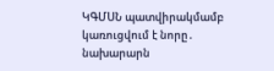ԿԳՄՍՆ պատվիրակմամբ կառուցվում է նորը․ նախարարն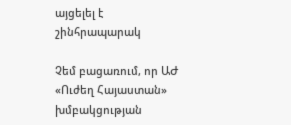այցելել է շինհրապարակ

Չեմ բացառում, որ ԱԺ «Ուժեղ Հայաստան» խմբակցության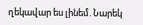ղեկավար ես լինեմ. Նարեկ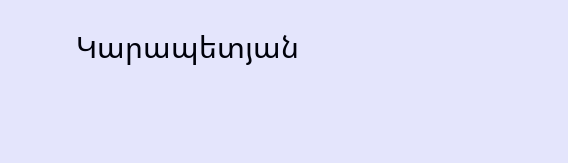Կարապետյան